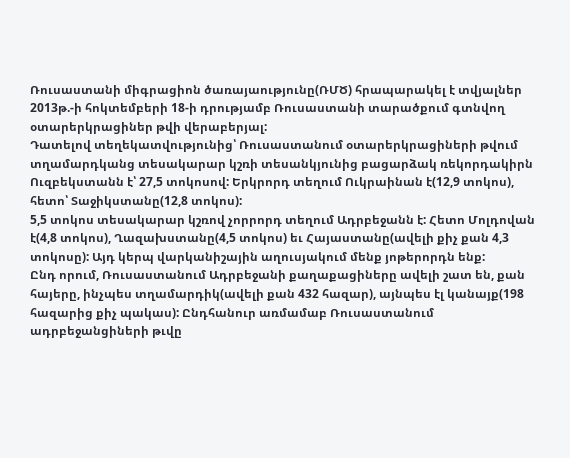Ռուսաստանի միգրացիոն ծառայաությունը(ՌՄԾ) հրապարակել է տվյալներ 2013թ.-ի հոկտեմբերի 18-ի դրությամբ Ռուսաստանի տարածքում գտնվող օտարերկրացիներ թվի վերաբերյալ:
Դատելով տեղեկատվությունից՝ Ռուսաստանում օտարերկրացիների թվում տղամարդկանց տեսակարար կշռի տեսանկյունից բացարձակ ռեկորդակիրն Ուզբեկստանն է՝ 27,5 տոկոսով: Երկրորդ տեղում Ուկրաինան է(12,9 տոկոս), հետո՝ Տաջիկստանը(12,8 տոկոս):
5,5 տոկոս տեսակարար կշռով չորրորդ տեղում Ադրբեջանն է: Հետո Մոլդովան է(4,8 տոկոս), Ղազախստանը(4,5 տոկոս) եւ Հայաստանը(ավելի քիչ քան 4,3 տոկոսը): Այդ կերպ վարկանիշային աղուսյակում մենք յոթերորդն ենք:
Ընդ որում, Ռուսաստանում Ադրբեջանի քաղաքացիները ավելի շատ են, քան հայերը, ինչպես տղամարդիկ(ավելի քան 432 հազար), այնպես էլ կանայք(198 հազարից քիչ պակաս): Ընդհանուր առմամաբ Ռուսաստանում ադրբեջանցիների թւվը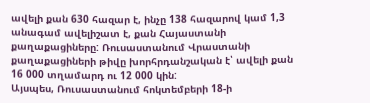ավելի քան 630 հազար է, ինչը 138 հազարով կամ 1,3 անագամ ավելիշատ է, քան Հայաստանի քաղաքացիները: Ռուսաստանում Վրաստանի քաղաքացիների թիվը խորհրդանշական է՝ ավելի քան 16 000 տղամարդ ու 12 000 կին:
Այսպես, Ռուսաստանում հոկտեմբերի 18-ի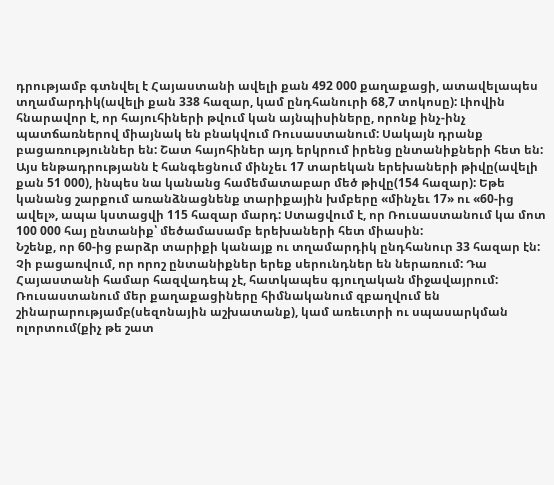դրությամբ գտնվել է Հայաստանի ավելի քան 492 000 քաղաքացի, ատավելապես տղամարդիկ(ավելի քան 338 հազար, կամ ընդհանուրի 68,7 տոկոսը): Լիովին հնարավոր է, որ հայուհիների թվում կան այնպիսիները, որոնք ինչ-ինչ պատճառներով միայնակ են բնակվում Ռուսաստանում: Սակայն դրանք բացառություններ են: Շատ հայոհիներ այդ երկրում իրենց ընտանիքների հետ են:
Այս ենթադրությանն է հանգեցնում մինչեւ 17 տարեկան երեխաների թիվը(ավելի քան 51 000), ինպես նա կանանց համեմատաբար մեծ թիվը(154 հազար): Եթե կանանց շարքում առանձնացնենք տարիքային խմբերը «մինչեւ 17» ու «60-ից ավել», ապա կստացվի 115 հազար մարդ: Ստացվում է, որ Ռուսաստանում կա մոտ 100 000 հայ ընտանիք՝ մեծամասամբ երեխաների հետ միասին:
Նշենք, որ 60-ից բարձր տարիքի կանայք ու տղամարդիկ ընդհանուր 33 հազար էն: Չի բացառվում, որ որոշ ընտանիքներ երեք սերունդներ են ներառում: Դա Հայաստանի համար հազվադեպ չէ, հատկապես գյուղական միջավայրում:
Ռուսաստանում մեր քաղաքացիները հիմնականում զբաղվում են շինարարությամբ(սեզոնային աշխատանք), կամ առեւտրի ու սպասարկման ոլորտում(քիչ թե շատ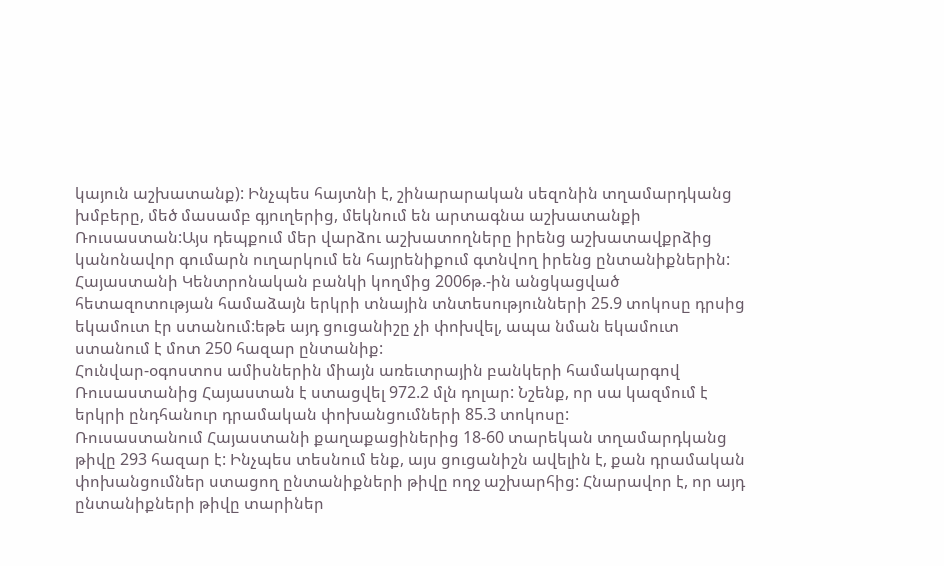կայուն աշխատանք): Ինչպես հայտնի է, շինարարական սեզոնին տղամարդկանց խմբերը, մեծ մասամբ գյուղերից, մեկնում են արտագնա աշխատանքի Ռուսաստան:Այս դեպքում մեր վարձու աշխատողները իրենց աշխատավքրձից կանոնավոր գումարն ուղարկում են հայրենիքում գտնվող իրենց ընտանիքներին:
Հայաստանի Կենտրոնական բանկի կողմից 2006թ.-ին անցկացված հետազոտության համաձայն երկրի տնային տնտեսությունների 25.9 տոկոսը դրսից եկամուտ էր ստանում:եթե այդ ցուցանիշը չի փոխվել, ապա նման եկամուտ ստանում է մոտ 250 հազար ընտանիք:
Հունվար-օգոստոս ամիսներին միայն առեւտրային բանկերի համակարգով Ռուսաստանից Հայաստան է ստացվել 972.2 մլն դոլար: Նշենք, որ սա կազմում է երկրի ընդհանուր դրամական փոխանցումների 85.3 տոկոսը:
Ռուսաստանում Հայաստանի քաղաքացիներից 18-60 տարեկան տղամարդկանց թիվը 293 հազար է: Ինչպես տեսնում ենք, այս ցուցանիշն ավելին է, քան դրամական փոխանցումներ ստացող ընտանիքների թիվը ողջ աշխարհից: Հնարավոր է, որ այդ ընտանիքների թիվը տարիներ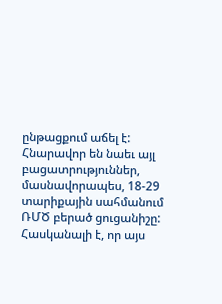ընթացքում աճել է:
Հնարավոր են նաեւ այլ բացատրություններ, մասնավորապես, 18-29 տարիքային սահմանում ՌՄԾ բերած ցուցանիշը: Հասկանալի է, որ այս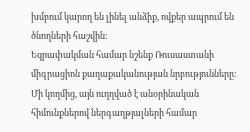խմբում կարող են լինել անձիք, ովքեր ապրում են ծնողների հաշվին:
Եզրափակման համար նշենք Ռուսաստանի միգրացիոն քաղաքականության նրբությունները: Մի կողմից, այն ուղղված է անօրինական հիմունքներով ներգաղթյալների համար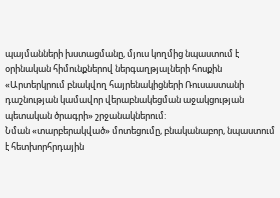պայմանների խստացմանը, մյուս կողմից նպաստում է օրինական հիմունքներով ներգաղթյալների հոսքին «Արտերկրում բնակվող հայրենակիցների Ռուսաստանի դաշնության կամավոր վերաբնակեցման աջակցության պետական ծրագրի» շրջանակներում:
Նման «տարբերակված» մոտեցումը, բնականաբոր, նպաստում է հետխորհրդային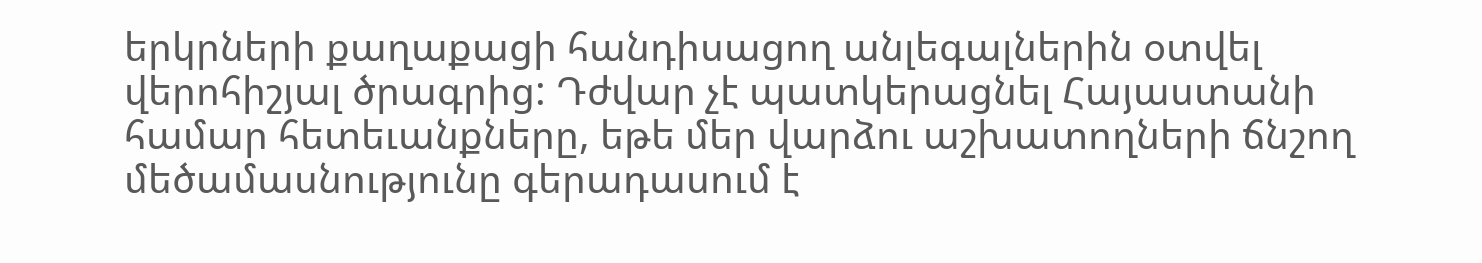երկրների քաղաքացի հանդիսացող անլեգալներին օտվել վերոհիշյալ ծրագրից: Դժվար չէ պատկերացնել Հայաստանի համար հետեւանքները, եթե մեր վարձու աշխատողների ճնշող մեծամասնությունը գերադասում է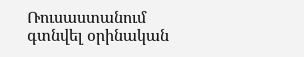Ռուսաստանում գտնվել օրինական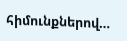հիմունքներով…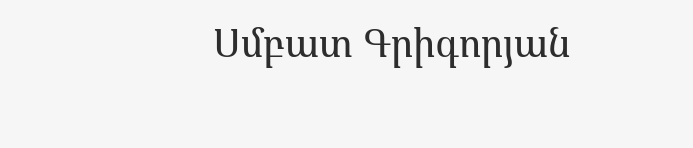Սմբատ Գրիգորյան